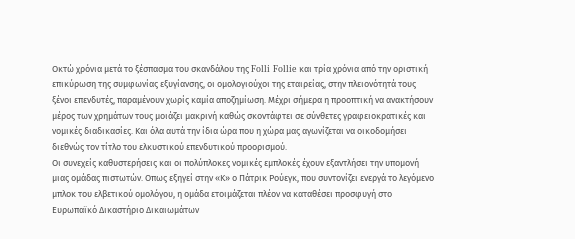Οκτώ χρόνια μετά το ξέσπασμα του σκανδάλου της Folli Follie και τρία χρόνια από την οριστική επικύρωση της συμφωνίας εξυγίανσης, οι ομολογιούχοι της εταιρείας, στην πλειονότητά τους ξένοι επενδυτές, παραμένουν χωρίς καμία αποζημίωση. Μέχρι σήμερα η προοπτική να ανακτήσουν μέρος των χρημάτων τους μοιάζει μακρινή καθώς σκοντάφτει σε σύνθετες γραφειοκρατικές και νομικές διαδικασίες. Και όλα αυτά την ίδια ώρα που η χώρα μας αγωνίζεται να οικοδομήσει διεθνώς τον τίτλο του ελκυστικού επενδυτικού προορισμού.
Οι συνεχείς καθυστερήσεις και οι πολύπλοκες νομικές εμπλοκές έχουν εξαντλήσει την υπομονή μιας ομάδας πιστωτών. Οπως εξηγεί στην «Κ» ο Πάτρικ Ρούεγκ, που συντονίζει ενεργά το λεγόμενο μπλοκ του ελβετικού ομολόγου, η ομάδα ετοιμάζεται πλέον να καταθέσει προσφυγή στο Ευρωπαϊκό Δικαστήριο Δικαιωμάτων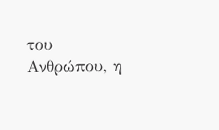του Ανθρώπου, η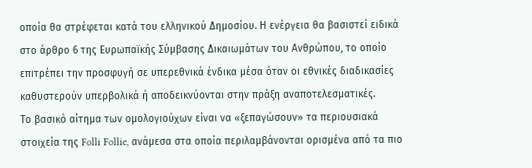οποία θα στρέφεται κατά του ελληνικού Δημοσίου. Η ενέργεια θα βασιστεί ειδικά στο άρθρο 6 της Ευρωπαϊκής Σύμβασης Δικαιωμάτων του Ανθρώπου, το οποίο επιτρέπει την προσφυγή σε υπερεθνικά ένδικα μέσα όταν οι εθνικές διαδικασίες καθυστερούν υπερβολικά ή αποδεικνύονται στην πράξη αναποτελεσματικές.
Το βασικό αίτημα των ομολογιούχων είναι να «ξεπαγώσουν» τα περιουσιακά στοιχεία της Folli Follie, ανάμεσα στα οποία περιλαμβάνονται ορισμένα από τα πιο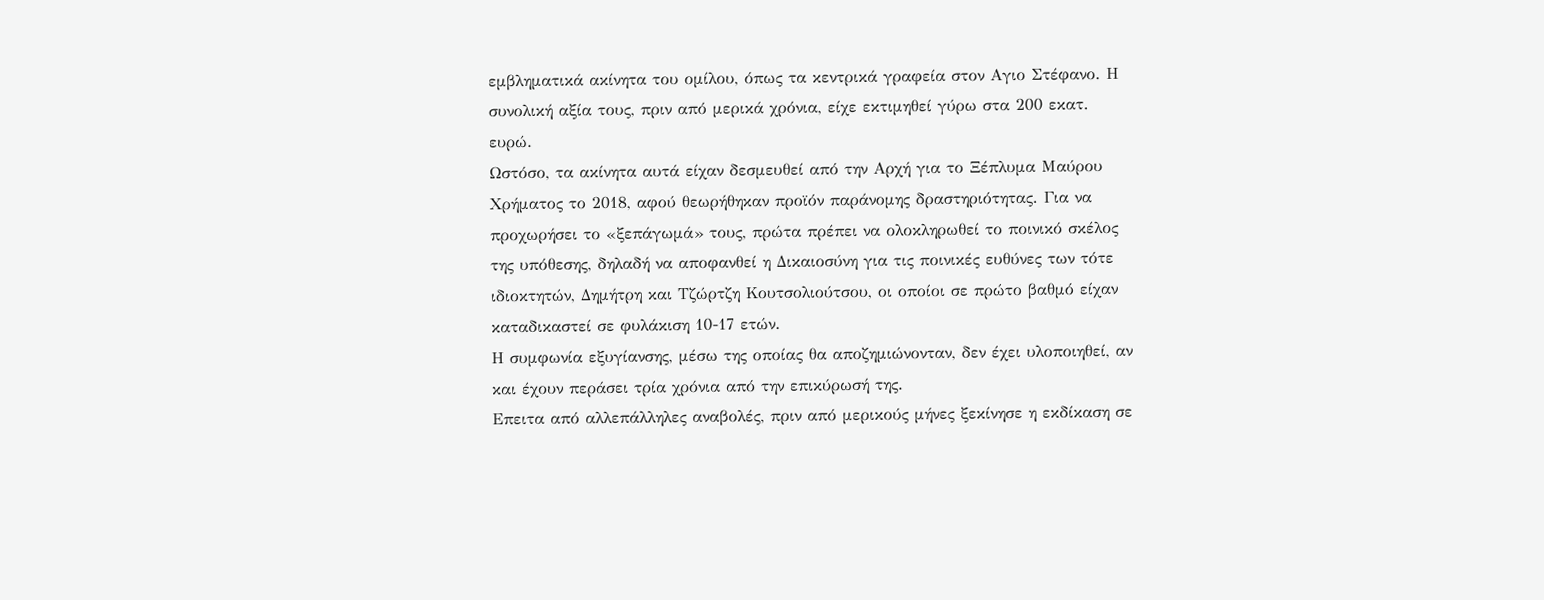εμβληματικά ακίνητα του ομίλου, όπως τα κεντρικά γραφεία στον Αγιο Στέφανο. Η συνολική αξία τους, πριν από μερικά χρόνια, είχε εκτιμηθεί γύρω στα 200 εκατ. ευρώ.
Ωστόσο, τα ακίνητα αυτά είχαν δεσμευθεί από την Αρχή για το Ξέπλυμα Μαύρου Χρήματος το 2018, αφού θεωρήθηκαν προϊόν παράνομης δραστηριότητας. Για να προχωρήσει το «ξεπάγωμά» τους, πρώτα πρέπει να ολοκληρωθεί το ποινικό σκέλος της υπόθεσης, δηλαδή να αποφανθεί η Δικαιοσύνη για τις ποινικές ευθύνες των τότε ιδιοκτητών, Δημήτρη και Τζώρτζη Κουτσολιούτσου, οι οποίοι σε πρώτο βαθμό είχαν καταδικαστεί σε φυλάκιση 10-17 ετών.
Η συμφωνία εξυγίανσης, μέσω της οποίας θα αποζημιώνονταν, δεν έχει υλοποιηθεί, αν και έχουν περάσει τρία χρόνια από την επικύρωσή της.
Επειτα από αλλεπάλληλες αναβολές, πριν από μερικούς μήνες ξεκίνησε η εκδίκαση σε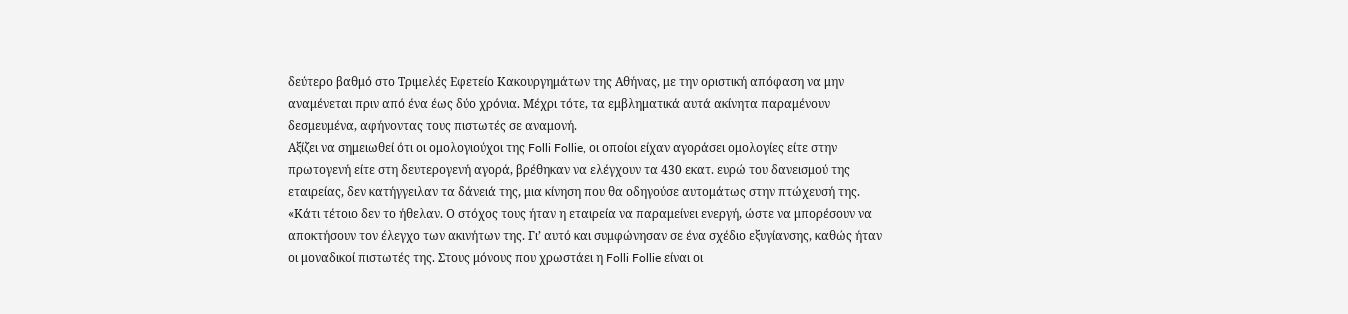δεύτερο βαθμό στο Τριμελές Εφετείο Κακουργημάτων της Αθήνας, με την οριστική απόφαση να μην αναμένεται πριν από ένα έως δύο χρόνια. Μέχρι τότε, τα εμβληματικά αυτά ακίνητα παραμένουν δεσμευμένα, αφήνοντας τους πιστωτές σε αναμονή.
Αξίζει να σημειωθεί ότι οι ομολογιούχοι της Folli Follie, οι οποίοι είχαν αγοράσει ομολογίες είτε στην πρωτογενή είτε στη δευτερογενή αγορά, βρέθηκαν να ελέγχουν τα 430 εκατ. ευρώ του δανεισμού της εταιρείας, δεν κατήγγειλαν τα δάνειά της, μια κίνηση που θα οδηγούσε αυτομάτως στην πτώχευσή της.
«Κάτι τέτοιο δεν το ήθελαν. Ο στόχος τους ήταν η εταιρεία να παραμείνει ενεργή, ώστε να μπορέσουν να αποκτήσουν τον έλεγχο των ακινήτων της. Γι’ αυτό και συμφώνησαν σε ένα σχέδιο εξυγίανσης, καθώς ήταν οι μοναδικοί πιστωτές της. Στους μόνους που χρωστάει η Folli Follie είναι οι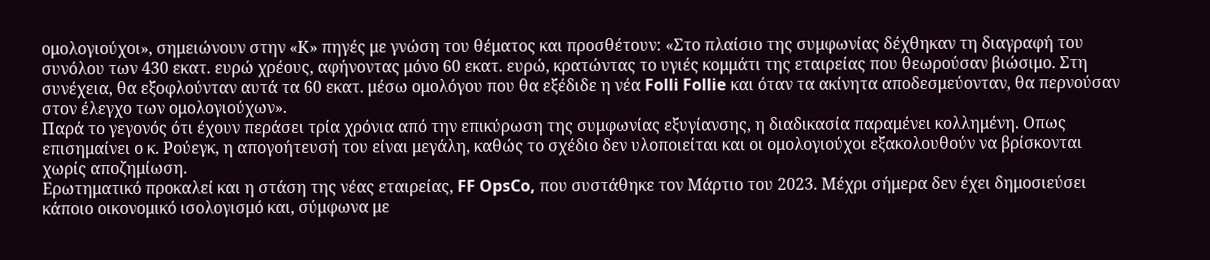ομολογιούχοι», σημειώνουν στην «Κ» πηγές με γνώση του θέματος και προσθέτουν: «Στο πλαίσιο της συμφωνίας δέχθηκαν τη διαγραφή του συνόλου των 430 εκατ. ευρώ χρέους, αφήνοντας μόνο 60 εκατ. ευρώ, κρατώντας το υγιές κομμάτι της εταιρείας που θεωρούσαν βιώσιμο. Στη συνέχεια, θα εξοφλούνταν αυτά τα 60 εκατ. μέσω ομολόγου που θα εξέδιδε η νέα Folli Follie και όταν τα ακίνητα αποδεσμεύονταν, θα περνούσαν στον έλεγχο των ομολογιούχων».
Παρά το γεγονός ότι έχουν περάσει τρία χρόνια από την επικύρωση της συμφωνίας εξυγίανσης, η διαδικασία παραμένει κολλημένη. Οπως επισημαίνει ο κ. Ρούεγκ, η απογοήτευσή του είναι μεγάλη, καθώς το σχέδιο δεν υλοποιείται και οι ομολογιούχοι εξακολουθούν να βρίσκονται χωρίς αποζημίωση.
Ερωτηματικό προκαλεί και η στάση της νέας εταιρείας, FF OpsCo, που συστάθηκε τον Μάρτιο του 2023. Μέχρι σήμερα δεν έχει δημοσιεύσει κάποιο οικονομικό ισολογισμό και, σύμφωνα με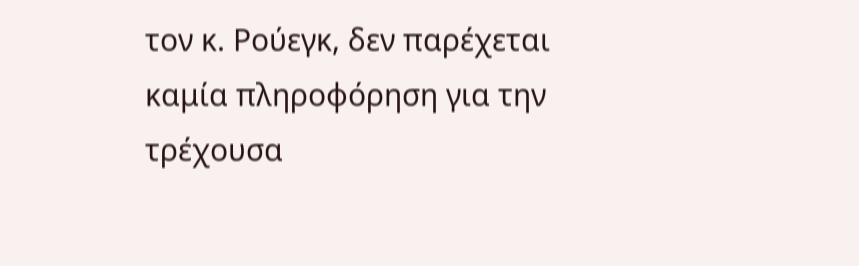τον κ. Ρούεγκ, δεν παρέχεται καμία πληροφόρηση για την τρέχουσα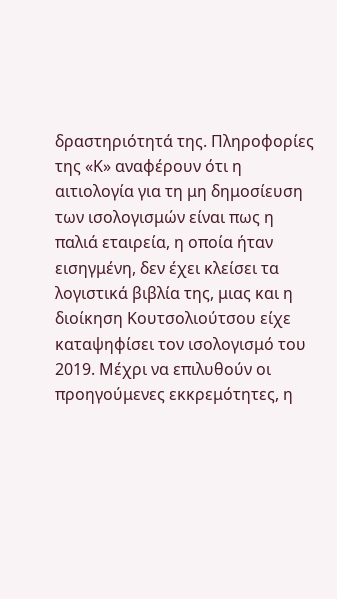δραστηριότητά της. Πληροφορίες της «Κ» αναφέρουν ότι η αιτιολογία για τη μη δημοσίευση των ισολογισμών είναι πως η παλιά εταιρεία, η οποία ήταν εισηγμένη, δεν έχει κλείσει τα λογιστικά βιβλία της, μιας και η διοίκηση Κουτσολιούτσου είχε καταψηφίσει τον ισολογισμό του 2019. Μέχρι να επιλυθούν οι προηγούμενες εκκρεμότητες, η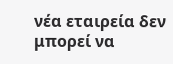νέα εταιρεία δεν μπορεί να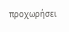προχωρήσει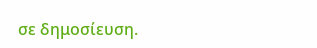σε δημοσίευση.